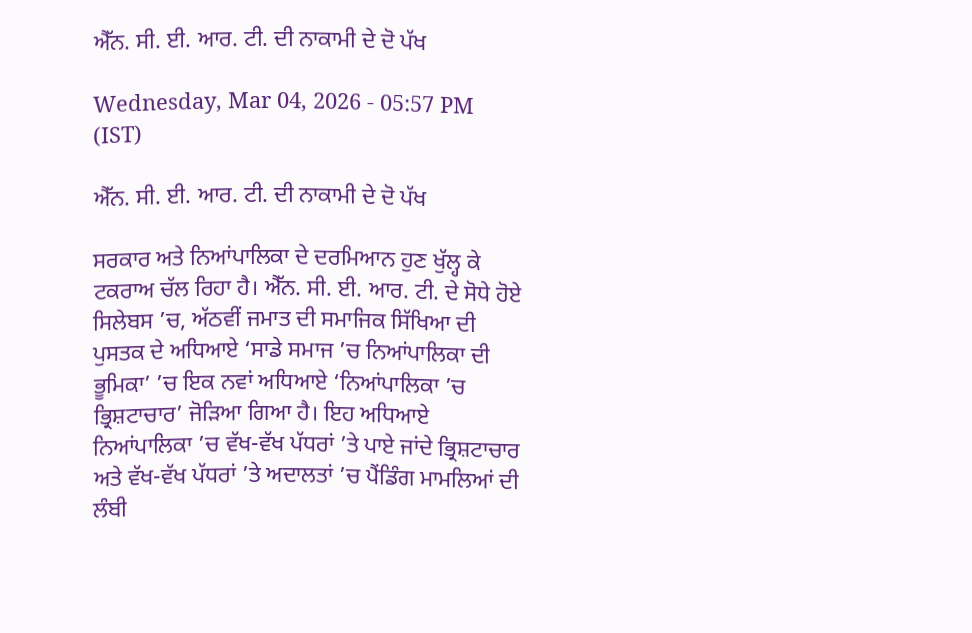ਐੱਨ. ਸੀ. ਈ. ਆਰ. ਟੀ. ਦੀ ਨਾਕਾਮੀ ਦੇ ਦੋ ਪੱਖ

Wednesday, Mar 04, 2026 - 05:57 PM (IST)

ਐੱਨ. ਸੀ. ਈ. ਆਰ. ਟੀ. ਦੀ ਨਾਕਾਮੀ ਦੇ ਦੋ ਪੱਖ

ਸਰਕਾਰ ਅਤੇ ਨਿਆਂਪਾਲਿਕਾ ਦੇ ਦਰਮਿਆਨ ਹੁਣ ਖੁੱਲ੍ਹ ਕੇ ਟਕਰਾਅ ਚੱਲ ਰਿਹਾ ਹੈ। ਐੱਨ. ਸੀ. ਈ. ਆਰ. ਟੀ. ਦੇ ਸੋਧੇ ਹੋਏ ਸਿਲੇਬਸ ’ਚ, ਅੱਠਵੀਂ ਜਮਾਤ ਦੀ ਸਮਾਜਿਕ ਸਿੱਖਿਆ ਦੀ ਪੁਸਤਕ ਦੇ ਅਧਿਆਏ ‘ਸਾਡੇ ਸਮਾਜ ’ਚ ਨਿਆਂਪਾਲਿਕਾ ਦੀ ਭੂਮਿਕਾ’ ’ਚ ਇਕ ਨਵਾਂ ਅਧਿਆਏ ‘ਨਿਆਂਪਾਲਿਕਾ ’ਚ ਭ੍ਰਿਸ਼ਟਾਚਾਰ’ ਜੋੜਿਆ ਗਿਆ ਹੈ। ਇਹ ਅਧਿਆਏ ਨਿਆਂਪਾਲਿਕਾ ’ਚ ਵੱਖ-ਵੱਖ ਪੱਧਰਾਂ ’ਤੇ ਪਾਏ ਜਾਂਦੇ ਭ੍ਰਿਸ਼ਟਾਚਾਰ ਅਤੇ ਵੱਖ-ਵੱਖ ਪੱਧਰਾਂ ’ਤੇ ਅਦਾਲਤਾਂ ’ਚ ਪੈਂਡਿੰਗ ਮਾਮਲਿਆਂ ਦੀ ਲੰਬੀ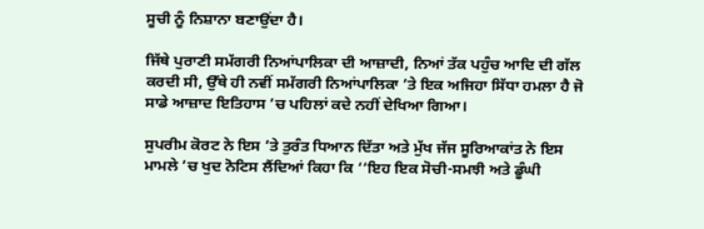ਸੂਚੀ ਨੂੰ ਨਿਸ਼ਾਨਾ ਬਣਾਉਂਦਾ ਹੈ।

ਜਿੱਥੇ ਪੁਰਾਣੀ ਸਮੱਗਰੀ ਨਿਆਂਪਾਲਿਕਾ ਦੀ ਆਜ਼ਾਦੀ, ਨਿਆਂ ਤੱਕ ਪਹੁੰਚ ਆਦਿ ਦੀ ਗੱਲ ਕਰਦੀ ਸੀ, ਉੱਥੇ ਹੀ ਨਵੀਂ ਸਮੱਗਰੀ ਨਿਆਂਪਾਲਿਕਾ ’ਤੇ ਇਕ ਅਜਿਹਾ ਸਿੱਧਾ ਹਮਲਾ ਹੈ ਜੋ ਸਾਡੇ ਆਜ਼ਾਦ ਇਤਿਹਾਸ ’ਚ ਪਹਿਲਾਂ ਕਦੇ ਨਹੀਂ ਦੇਖਿਆ ਗਿਆ।

ਸੁਪਰੀਮ ਕੋਰਟ ਨੇ ਇਸ ’ਤੇ ਤੁਰੰਤ ਧਿਆਨ ਦਿੱਤਾ ਅਤੇ ਮੁੱਖ ਜੱਜ ਸੂਰਿਆਕਾਂਤ ਨੇ ਇਸ ਮਾਮਲੇ ’ਚ ਖੁਦ ਨੋਟਿਸ ਲੈਂਦਿਆਂ ਕਿਹਾ ਕਿ ‘‘ਇਹ ਇਕ ਸੋਚੀ-ਸਮਝੀ ਅਤੇ ਡੂੰਘੀ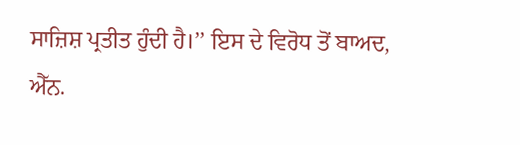ਸਾਜ਼ਿਸ਼ ਪ੍ਰਤੀਤ ਹੁੰਦੀ ਹੈ।’’ ਇਸ ਦੇ ਵਿਰੋਧ ਤੋਂ ਬਾਅਦ, ਐੱਨ.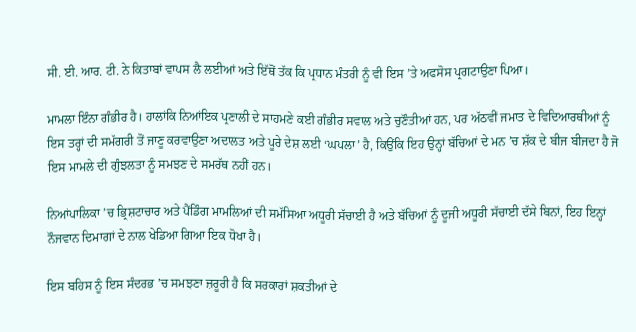ਸੀ. ਈ. ਆਰ. ਟੀ. ਨੇ ਕਿਤਾਬਾਂ ਵਾਪਸ ਲੈ ਲਈਆਂ ਅਤੇ ਇੱਥੋਂ ਤੱਕ ਕਿ ਪ੍ਰਧਾਨ ਮੰਤਰੀ ਨੂੰ ਵੀ ਇਸ ’ਤੇ ਅਫਸੋਸ ਪ੍ਰਗਟਾਉਣਾ ਪਿਆ।

ਮਾਮਲਾ ਇੰਨਾ ਗੰਭੀਰ ਹੈ। ਹਾਲਾਂਕਿ ਨਿਆਂਇਕ ਪ੍ਰਣਾਲੀ ਦੇ ਸਾਹਮਣੇ ਕਈ ਗੰਭੀਰ ਸਵਾਲ ਅਤੇ ਚੁਣੌਤੀਆਂ ਹਨ, ਪਰ ਅੱਠਵੀਂ ਜਮਾਤ ਦੇ ਵਿਦਿਆਰਥੀਆਂ ਨੂੰ ਇਸ ਤਰ੍ਹਾਂ ਦੀ ਸਮੱਗਰੀ ਤੋਂ ਜਾਣੂ ਕਰਵਾਉਣਾ ਅਦਾਲਤ ਅਤੇ ਪੂਰੇ ਦੇਸ਼ ਲਈ ‘ਘਪਲਾ’ ਹੈ, ਕਿਉਂਕਿ ਇਹ ਉਨ੍ਹਾਂ ਬੱਚਿਆਂ ਦੇ ਮਨ ’ਚ ਸ਼ੱਕ ਦੇ ਬੀਜ ਬੀਜਦਾ ਹੈ ਜੋ ਇਸ ਮਾਮਲੇ ਦੀ ਗੁੰਝਲਤਾ ਨੂੰ ਸਮਝਣ ਦੇ ਸਮਰੱਥ ਨਹੀਂ ਹਨ।

ਨਿਆਂਪਾਲਿਕਾ ’ਚ ਭ੍ਰਿਸ਼ਟਾਚਾਰ ਅਤੇ ਪੈਂਡਿੰਗ ਮਾਮਲਿਆਂ ਦੀ ਸਮੱਸਿਆ ਅਧੂਰੀ ਸੱਚਾਈ ਹੈ ਅਤੇ ਬੱਚਿਆਂ ਨੂੰ ਦੂਜੀ ਅਧੂਰੀ ਸੱਚਾਈ ਦੱਸੇ ਬਿਨਾਂ, ਇਹ ਇਨ੍ਹਾਂ ਨੌਜਵਾਨ ਦਿਮਾਗਾਂ ਦੇ ਨਾਲ ਖੇਡਿਆ ਗਿਆ ਇਕ ਧੋਖਾ ਹੈ।

ਇਸ ਬਹਿਸ ਨੂੰ ਇਸ ਸੰਦਰਭ ’ਚ ਸਮਝਣਾ ਜ਼ਰੂਰੀ ਹੈ ਕਿ ਸਰਕਾਰਾਂ ਸ਼ਕਤੀਆਂ ਦੇ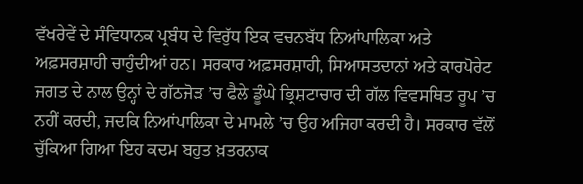ਵੱਖਰੇਵੇਂ ਦੇ ਸੰਵਿਧਾਨਕ ਪ੍ਰਬੰਧ ਦੇ ਵਿਰੁੱਧ ਇਕ ਵਚਨਬੱਧ ਨਿਆਂਪਾਲਿਕਾ ਅਤੇ ਅਫ਼ਸਰਸ਼ਾਹੀ ਚਾਹੁੰਦੀਆਂ ਹਨ। ਸਰਕਾਰ ਅਫ਼ਸਰਸ਼ਾਹੀ, ਸਿਆਸਤਦਾਨਾਂ ਅਤੇ ਕਾਰਪੋਰੇਟ ਜਗਤ ਦੇ ਨਾਲ ਉਨ੍ਹਾਂ ਦੇ ਗੱਠਜੋੜ ’ਚ ਫੈਲੇ ਡੂੰਘੇ ਭ੍ਰਿਸ਼ਟਾਚਾਰ ਦੀ ਗੱਲ ਵਿਵਸਥਿਤ ਰੂਪ ’ਚ ਨਹੀਂ ਕਰਦੀ, ਜਦਕਿ ਨਿਆਂਪਾਲਿਕਾ ਦੇ ਮਾਮਲੇ ’ਚ ਉਹ ਅਜਿਹਾ ਕਰਦੀ ਹੈ। ਸਰਕਾਰ ਵੱਲੋਂ ਚੁੱਕਿਆ ਗਿਆ ਇਹ ਕਦਮ ਬਹੁਤ ਖ਼ਤਰਨਾਕ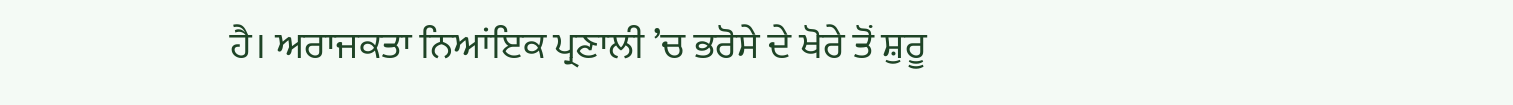ਹੈ। ਅਰਾਜਕਤਾ ਨਿਆਂਇਕ ਪ੍ਰਣਾਲੀ ’ਚ ਭਰੋਸੇ ਦੇ ਖੋਰੇ ਤੋਂ ਸ਼ੁਰੂ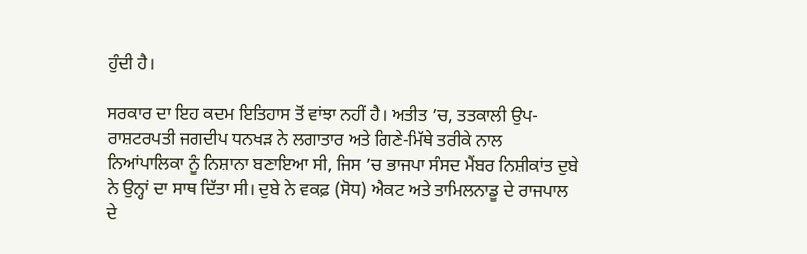ਹੁੰਦੀ ਹੈ।

ਸਰਕਾਰ ਦਾ ਇਹ ਕਦਮ ਇਤਿਹਾਸ ਤੋਂ ਵਾਂਝਾ ਨਹੀਂ ਹੈ। ਅਤੀਤ ’ਚ, ਤਤਕਾਲੀ ਉਪ-ਰਾਸ਼ਟਰਪਤੀ ਜਗਦੀਪ ਧਨਖੜ ਨੇ ਲਗਾਤਾਰ ਅਤੇ ਗਿਣੇ-ਮਿੱਥੇ ਤਰੀਕੇ ਨਾਲ ਨਿਆਂਪਾਲਿਕਾ ਨੂੰ ਨਿਸ਼ਾਨਾ ਬਣਾਇਆ ਸੀ, ਜਿਸ ’ਚ ਭਾਜਪਾ ਸੰਸਦ ਮੈਂਬਰ ਨਿਸ਼ੀਕਾਂਤ ਦੁਬੇ ਨੇ ਉਨ੍ਹਾਂ ਦਾ ਸਾਥ ਦਿੱਤਾ ਸੀ। ਦੁਬੇ ਨੇ ਵਕਫ਼ (ਸੋਧ) ਐਕਟ ਅਤੇ ਤਾਮਿਲਨਾਡੂ ਦੇ ਰਾਜਪਾਲ ਦੇ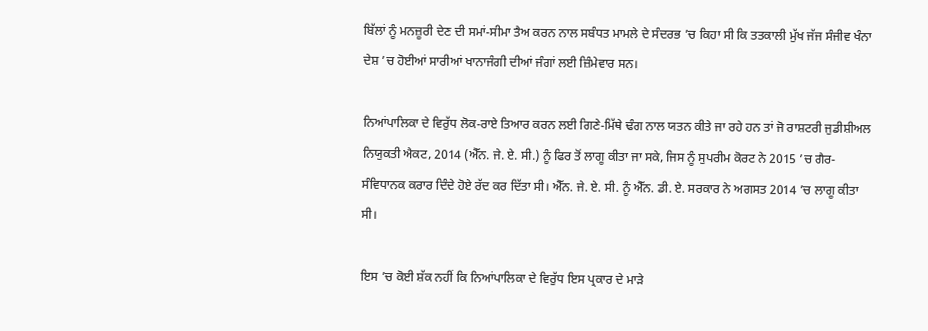ਬਿੱਲਾਂ ਨੂੰ ਮਨਜ਼ੂਰੀ ਦੇਣ ਦੀ ਸਮਾਂ-ਸੀਮਾ ਤੈਅ ਕਰਨ ਨਾਲ ਸਬੰਧਤ ਮਾਮਲੇ ਦੇ ਸੰਦਰਭ ’ਚ ਕਿਹਾ ਸੀ ਕਿ ਤਤਕਾਲੀ ਮੁੱਖ ਜੱਜ ਸੰਜੀਵ ਖੰਨਾ ਦੇਸ਼ ’ਚ ਹੋਈਆਂ ਸਾਰੀਆਂ ਖਾਨਾਜੰਗੀ ਦੀਆਂ ਜੰਗਾਂ ਲਈ ਜ਼ਿੰਮੇਵਾਰ ਸਨ।

ਨਿਆਂਪਾਲਿਕਾ ਦੇ ਵਿਰੁੱਧ ਲੋਕ-ਰਾਏ ਤਿਆਰ ਕਰਨ ਲਈ ਗਿਣੇ-ਮਿੱਥੇ ਢੰਗ ਨਾਲ ਯਤਨ ਕੀਤੇ ਜਾ ਰਹੇ ਹਨ ਤਾਂ ਜੋ ਰਾਸ਼ਟਰੀ ਜੁਡੀਸ਼ੀਅਲ ਨਿਯੁਕਤੀ ਐਕਟ, 2014 (ਐੱਨ. ਜੇ. ਏ. ਸੀ.) ਨੂੰ ਫਿਰ ਤੋਂ ਲਾਗੂ ਕੀਤਾ ਜਾ ਸਕੇ, ਜਿਸ ਨੂੰ ਸੁਪਰੀਮ ਕੋਰਟ ਨੇ 2015 ’ਚ ਗੈਰ-ਸੰਵਿਧਾਨਕ ਕਰਾਰ ਦਿੰਦੇ ਹੋਏ ਰੱਦ ਕਰ ਦਿੱਤਾ ਸੀ। ਐੱਨ. ਜੇ. ਏ. ਸੀ. ਨੂੰ ਐੱਨ. ਡੀ. ਏ. ਸਰਕਾਰ ਨੇ ਅਗਸਤ 2014 ’ਚ ਲਾਗੂ ਕੀਤਾ ਸੀ।

ਇਸ ’ਚ ਕੋਈ ਸ਼ੱਕ ਨਹੀਂ ਕਿ ਨਿਆਂਪਾਲਿਕਾ ਦੇ ਵਿਰੁੱਧ ਇਸ ਪ੍ਰਕਾਰ ਦੇ ਮਾੜੇ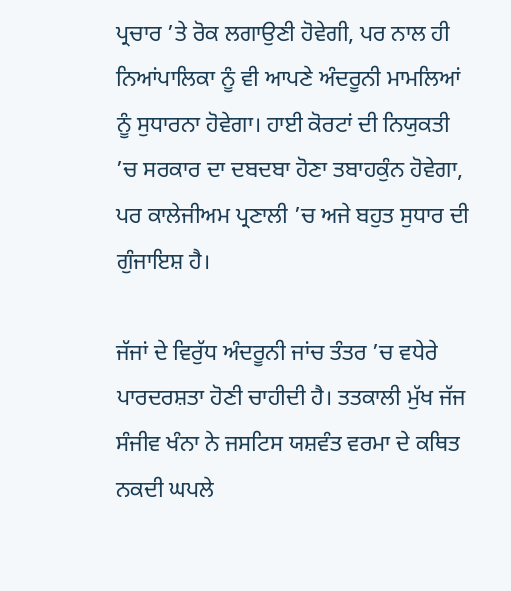ਪ੍ਰਚਾਰ ’ਤੇ ਰੋਕ ਲਗਾਉਣੀ ਹੋਵੇਗੀ, ਪਰ ਨਾਲ ਹੀ ਨਿਆਂਪਾਲਿਕਾ ਨੂੰ ਵੀ ਆਪਣੇ ਅੰਦਰੂਨੀ ਮਾਮਲਿਆਂ ਨੂੰ ਸੁਧਾਰਨਾ ਹੋਵੇਗਾ। ਹਾਈ ਕੋਰਟਾਂ ਦੀ ਨਿਯੁਕਤੀ ’ਚ ਸਰਕਾਰ ਦਾ ਦਬਦਬਾ ਹੋਣਾ ਤਬਾਹਕੁੰਨ ਹੋਵੇਗਾ, ਪਰ ਕਾਲੇਜੀਅਮ ਪ੍ਰਣਾਲੀ ’ਚ ਅਜੇ ਬਹੁਤ ਸੁਧਾਰ ਦੀ ਗੁੰਜਾਇਸ਼ ਹੈ।

ਜੱਜਾਂ ਦੇ ਵਿਰੁੱਧ ਅੰਦਰੂਨੀ ਜਾਂਚ ਤੰਤਰ ’ਚ ਵਧੇਰੇ ਪਾਰਦਰਸ਼ਤਾ ਹੋਣੀ ਚਾਹੀਦੀ ਹੈ। ਤਤਕਾਲੀ ਮੁੱਖ ਜੱਜ ਸੰਜੀਵ ਖੰਨਾ ਨੇ ਜਸਟਿਸ ਯਸ਼ਵੰਤ ਵਰਮਾ ਦੇ ਕਥਿਤ ਨਕਦੀ ਘਪਲੇ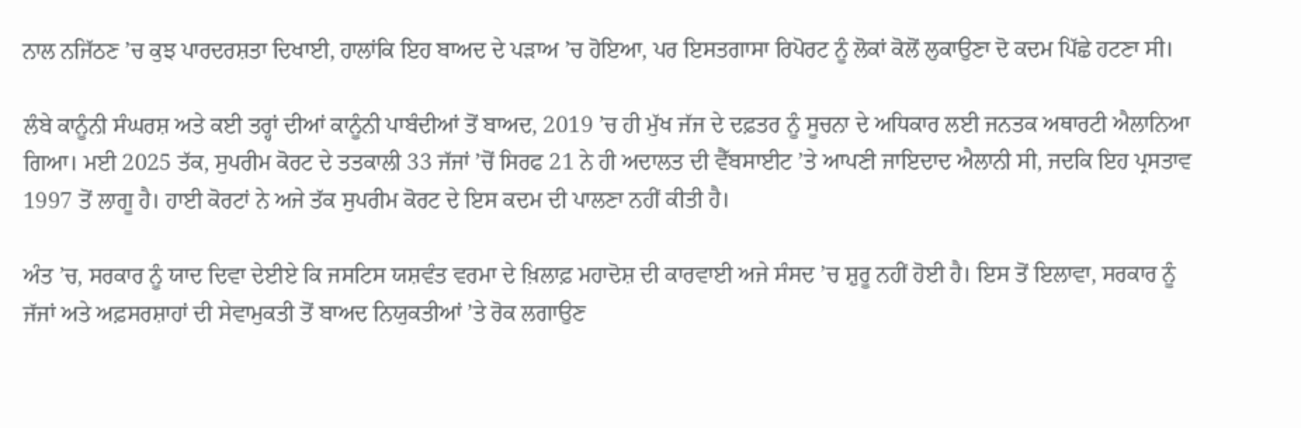ਨਾਲ ਨਜਿੱਠਣ ’ਚ ਕੁਝ ਪਾਰਦਰਸ਼ਤਾ ਦਿਖਾਈ, ਹਾਲਾਂਕਿ ਇਹ ਬਾਅਦ ਦੇ ਪੜਾਅ ’ਚ ਹੋਇਆ, ਪਰ ਇਸਤਗਾਸਾ ਰਿਪੋਰਟ ਨੂੰ ਲੋਕਾਂ ਕੋਲੋਂ ਲੁਕਾਉਣਾ ਦੋ ਕਦਮ ਪਿੱਛੇ ਹਟਣਾ ਸੀ।

ਲੰਬੇ ਕਾਨੂੰਨੀ ਸੰਘਰਸ਼ ਅਤੇ ਕਈ ਤਰ੍ਹਾਂ ਦੀਆਂ ਕਾਨੂੰਨੀ ਪਾਬੰਦੀਆਂ ਤੋਂ ਬਾਅਦ, 2019 ’ਚ ਹੀ ਮੁੱਖ ਜੱਜ ਦੇ ਦਫ਼ਤਰ ਨੂੰ ਸੂਚਨਾ ਦੇ ਅਧਿਕਾਰ ਲਈ ਜਨਤਕ ਅਥਾਰਟੀ ਐਲਾਨਿਆ ਗਿਆ। ਮਈ 2025 ਤੱਕ, ਸੁਪਰੀਮ ਕੋਰਟ ਦੇ ਤਤਕਾਲੀ 33 ਜੱਜਾਂ ’ਚੋਂ ਸਿਰਫ 21 ਨੇ ਹੀ ਅਦਾਲਤ ਦੀ ਵੈੱਬਸਾਈਟ ’ਤੇ ਆਪਣੀ ਜਾਇਦਾਦ ਐਲਾਨੀ ਸੀ, ਜਦਕਿ ਇਹ ਪ੍ਰਸਤਾਵ 1997 ਤੋਂ ਲਾਗੂ ਹੈ। ਹਾਈ ਕੋਰਟਾਂ ਨੇ ਅਜੇ ਤੱਕ ਸੁਪਰੀਮ ਕੋਰਟ ਦੇ ਇਸ ਕਦਮ ਦੀ ਪਾਲਣਾ ਨਹੀਂ ਕੀਤੀ ਹੈ।

ਅੰਤ ’ਚ, ਸਰਕਾਰ ਨੂੰ ਯਾਦ ਦਿਵਾ ਦੇਈਏ ਕਿ ਜਸਟਿਸ ਯਸ਼ਵੰਤ ਵਰਮਾ ਦੇ ਖ਼ਿਲਾਫ਼ ਮਹਾਦੋਸ਼ ਦੀ ਕਾਰਵਾਈ ਅਜੇ ਸੰਸਦ ’ਚ ਸ਼ੁਰੂ ਨਹੀਂ ਹੋਈ ਹੈ। ਇਸ ਤੋਂ ਇਲਾਵਾ, ਸਰਕਾਰ ਨੂੰ ਜੱਜਾਂ ਅਤੇ ਅਫ਼ਸਰਸ਼ਾਹਾਂ ਦੀ ਸੇਵਾਮੁਕਤੀ ਤੋਂ ਬਾਅਦ ਨਿਯੁਕਤੀਆਂ ’ਤੇ ਰੋਕ ਲਗਾਉਣ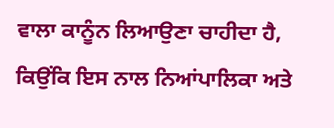ਵਾਲਾ ਕਾਨੂੰਨ ਲਿਆਉਣਾ ਚਾਹੀਦਾ ਹੈ, ਕਿਉਂਕਿ ਇਸ ਨਾਲ ਨਿਆਂਪਾਲਿਕਾ ਅਤੇ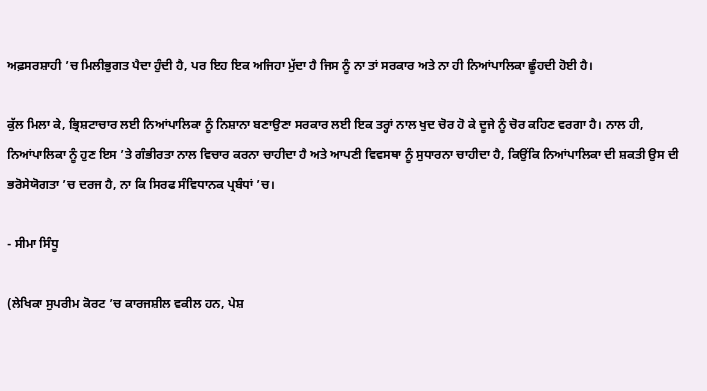ਅਫ਼ਸਰਸ਼ਾਹੀ ’ਚ ਮਿਲੀਭੁਗਤ ਪੈਦਾ ਹੁੰਦੀ ਹੈ, ਪਰ ਇਹ ਇਕ ਅਜਿਹਾ ਮੁੱਦਾ ਹੈ ਜਿਸ ਨੂੰ ਨਾ ਤਾਂ ਸਰਕਾਰ ਅਤੇ ਨਾ ਹੀ ਨਿਆਂਪਾਲਿਕਾ ਛੂੰਹਦੀ ਹੋਈ ਹੈ।

ਕੁੱਲ ਮਿਲਾ ਕੇ, ਭ੍ਰਿਸ਼ਟਾਚਾਰ ਲਈ ਨਿਆਂਪਾਲਿਕਾ ਨੂੰ ਨਿਸ਼ਾਨਾ ਬਣਾਉਣਾ ਸਰਕਾਰ ਲਈ ਇਕ ਤਰ੍ਹਾਂ ਨਾਲ ਖੁਦ ਚੋਰ ਹੋ ਕੇ ਦੂਜੇ ਨੂੰ ਚੋਰ ਕਹਿਣ ਵਰਗਾ ਹੈ। ਨਾਲ ਹੀ, ਨਿਆਂਪਾਲਿਕਾ ਨੂੰ ਹੁਣ ਇਸ ’ਤੇ ਗੰਭੀਰਤਾ ਨਾਲ ਵਿਚਾਰ ਕਰਨਾ ਚਾਹੀਦਾ ਹੈ ਅਤੇ ਆਪਣੀ ਵਿਵਸਥਾ ਨੂੰ ਸੁਧਾਰਨਾ ਚਾਹੀਦਾ ਹੈ, ਕਿਉਂਕਿ ਨਿਆਂਪਾਲਿਕਾ ਦੀ ਸ਼ਕਤੀ ਉਸ ਦੀ ਭਰੋਸੇਯੋਗਤਾ ’ਚ ਦਰਜ ਹੈ, ਨਾ ਕਿ ਸਿਰਫ ਸੰਵਿਧਾਨਕ ਪ੍ਰਬੰਧਾਂ ’ਚ।

- ਸੀਮਾ ਸਿੰਧੂ

(ਲੇਖਿਕਾ ਸੁਪਰੀਮ ਕੋਰਟ ’ਚ ਕਾਰਜਸ਼ੀਲ ਵਕੀਲ ਹਨ, ਪੇਸ਼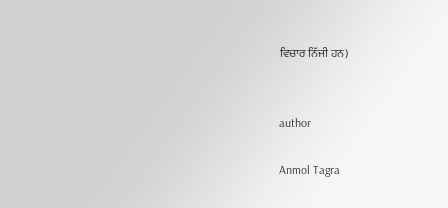ਵਿਚਾਰ ਨਿੱਜੀ ਹਨ)


author

Anmol Tagra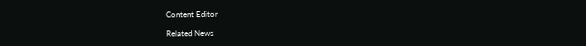Content Editor

Related News